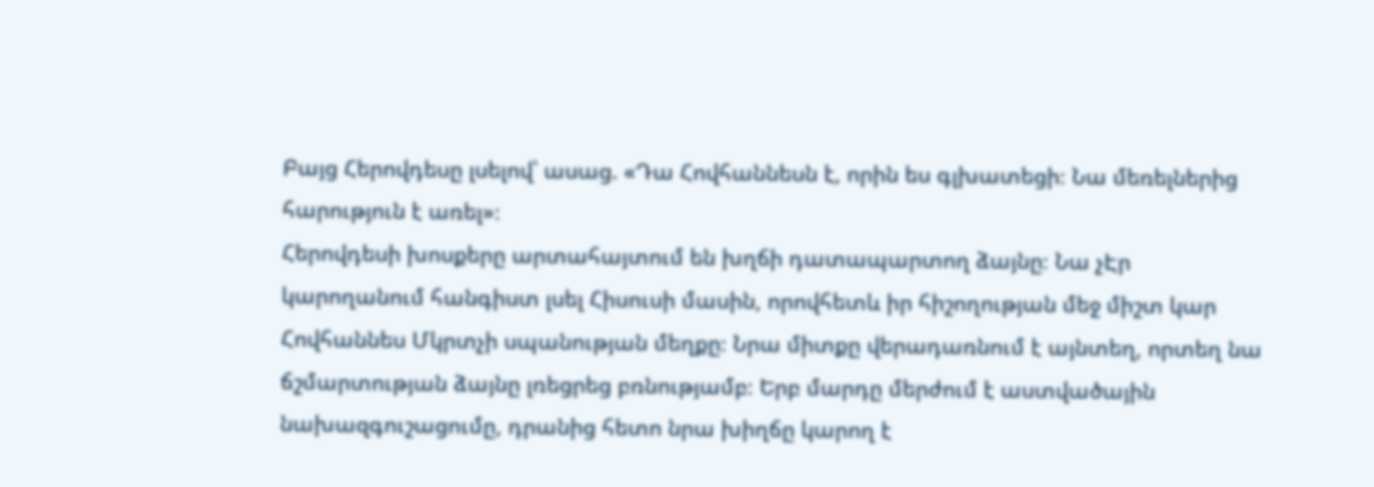Բայց Հերովդեսը լսելով՝ ասաց. «Դա Հովհաննեսն է, որին ես գլխատեցի։ Նա մեռելներից հարություն է առել»։
Հերովդեսի խոսքերը արտահայտում են խղճի դատապարտող ձայնը։ Նա չԷր կարողանում հանգիստ լսել Հիսուսի մասին, որովհետև իր հիշողության մեջ միշտ կար Հովհաննես Մկրտչի սպանության մեղքը։ Նրա միտքը վերադառնում է այնտեղ, որտեղ նա ճշմարտության ձայնը լռեցրեց բռնությամբ։ Երբ մարդը մերժում է աստվածային նախազգուշացումը, դրանից հետո նրա խիղճը կարող է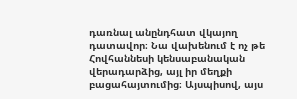դառնալ անընդհատ վկայող դատավոր։ Նա վախենում է ոչ թե Հովհաննեսի կենսաբանական վերադարձից, այլ իր մեղքի բացահայտումից։ Այսպիսով, այս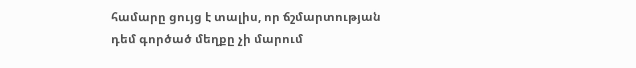համարը ցույց է տալիս, որ ճշմարտության դեմ գործած մեղքը չի մարում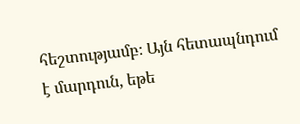հեշտությամբ։ Այն հետապնդում է մարդուն, եթե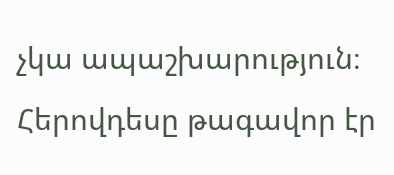չկա ապաշխարություն։ Հերովդեսը թագավոր էր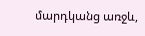մարդկանց առջև,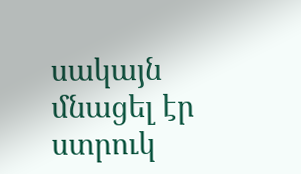սակայն մնացել էր ստրուկ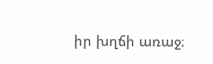իր խղճի առաջ։